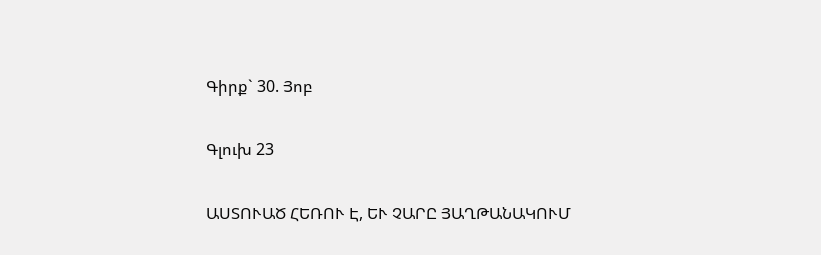Գիրք` 30. Յոբ

Գլուխ 23

ԱՍՏՈՒԱԾ ՀԵՌՈՒ Է, ԵՒ ՉԱՐԸ ՅԱՂԹԱՆԱԿՈՒՄ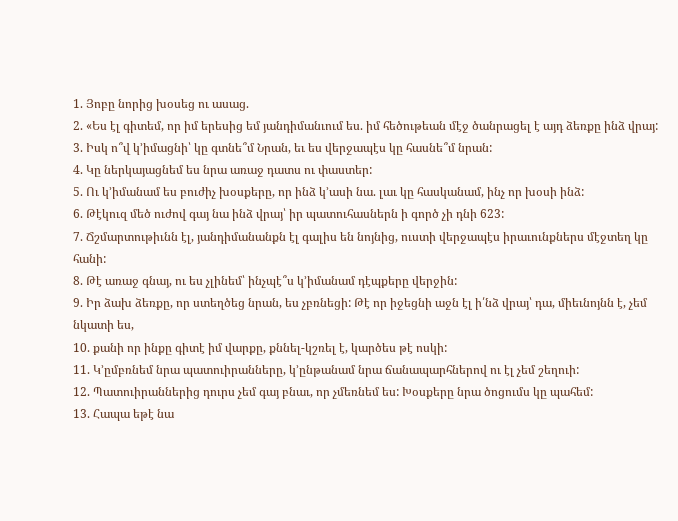1. Յոբը նորից խօսեց ու ասաց.
2. «Ես էլ գիտեմ, որ իմ երեսից եմ յանդիմանւում ես. իմ հեծութեան մէջ ծանրացել է այդ ձեռքը ինձ վրայ:
3. Իսկ ո՞վ կ՚իմացնի՝ կը գտնե՞մ Նրան, եւ ես վերջապէս կը հասնե՞մ նրան:
4. Կը ներկայացնեմ ես նրա առաջ դատս ու փաստեր:
5. Ու կ՚իմանամ ես բուժիչ խօսքերը, որ ինձ կ՚ասի նա. լաւ կը հասկանամ, ինչ որ խօսի ինձ:
6. Թէկուզ մեծ ուժով գայ նա ինձ վրայ՝ իր պատուհասներն ի գործ չի դնի 623:
7. Ճշմարտութիւնն էլ, յանդիմանանքն էլ գալիս են նոյնից, ուստի վերջապէս իրաւունքներս մէջտեղ կը հանի:
8. Թէ առաջ գնայ, ու ես չլինեմ՝ ինչպէ՞ս կ՚իմանամ դէպքերը վերջին:
9. Իր ձախ ձեռքը, որ ստեղծեց նրան, ես չբռնեցի: Թէ որ իջեցնի աջն էլ ի՛նձ վրայ՝ դա, միեւնոյնն է, չեմ նկատի ես,
10. քանի որ ինքը գիտէ իմ վարքը, քննել-կշռել է, կարծես թէ ոսկի:
11. Կ՚ըմբռնեմ նրա պատուիրանները, կ՚ընթանամ նրա ճանապարհներով ու էլ չեմ շեղուի:
12. Պատուիրաններից դուրս չեմ գայ բնաւ, որ չմեռնեմ ես: Խօսքերը նրա ծոցումս կը պահեմ:
13. Հապա եթէ նա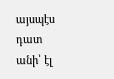այսպէս դատ անի՝ էլ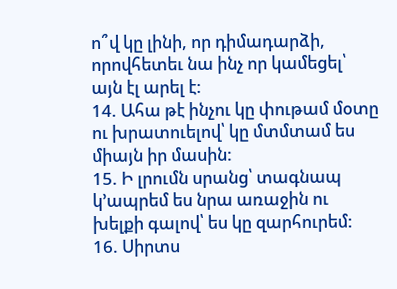ո՞վ կը լինի, որ դիմադարձի,
որովհետեւ նա ինչ որ կամեցել՝ այն էլ արել է:
14. Ահա թէ ինչու կը փութամ մօտը ու խրատուելով՝ կը մտմտամ ես միայն իր մասին:
15. Ի լրումն սրանց՝ տագնապ կ՚ապրեմ ես նրա առաջին ու խելքի գալով՝ ես կը զարհուրեմ:
16. Սիրտս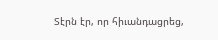Տէրն էր, որ հիւանդացրեց,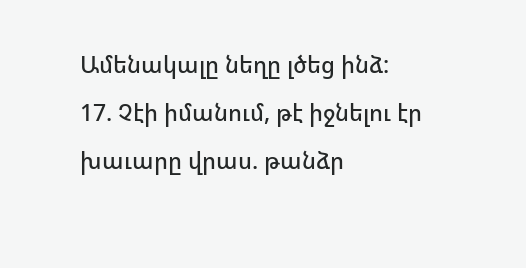Ամենակալը նեղը լծեց ինձ:
17. Չէի իմանում, թէ իջնելու էր խաւարը վրաս. թանձր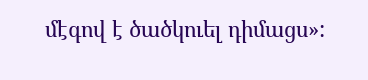մէգով է ծածկուել դիմացս»: